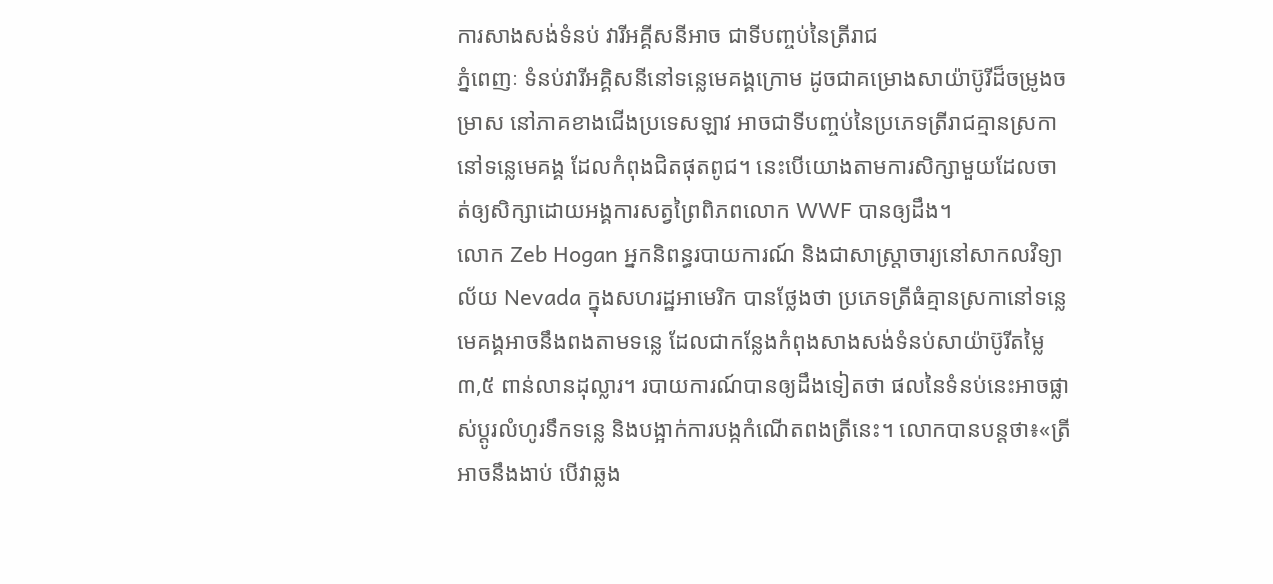ការសាងសង់ទំនប់ វារីអគ្គីសនីអាច ជាទីបញ្ចប់នៃត្រីរាជ
ភ្នំពេញៈ ទំនប់វារីអគ្គិសនីនៅទន្លេមេគង្គក្រោម ដូចជាគម្រោងសាយ៉ាប៊ូរីដ៏ចម្រូងចម្រាស នៅភាគខាងជើងប្រទេសឡាវ អាចជាទីបញ្ចប់នៃប្រភេទត្រីរាជគ្មានស្រកានៅទន្លេមេគង្គ ដែលកំពុងជិតផុតពូជ។ នេះបើយោងតាមការសិក្សាមួយដែលចាត់ឲ្យសិក្សាដោយអង្គការសត្វព្រៃពិភពលោក WWF បានឲ្យដឹង។
លោក Zeb Hogan អ្នកនិពន្ធរបាយការណ៍ និងជាសាស្រ្តាចារ្យនៅសាកលវិទ្យាល័យ Nevada ក្នុងសហរដ្ឋអាមេរិក បានថ្លែងថា ប្រភេទត្រីធំគ្មានស្រកានៅទន្លេមេគង្គអាចនឹងពងតាមទន្លេ ដែលជាកន្លែងកំពុងសាងសង់ទំនប់សាយ៉ាប៊ូរីតម្លៃ ៣,៥ ពាន់លានដុល្លារ។ របាយការណ៍បានឲ្យដឹងទៀតថា ផលនៃទំនប់នេះអាចផ្លាស់ប្តូរលំហូរទឹកទន្លេ និងបង្អាក់ការបង្កកំណើតពងត្រីនេះ។ លោកបានបន្តថា៖«ត្រីអាចនឹងងាប់ បើវាឆ្លង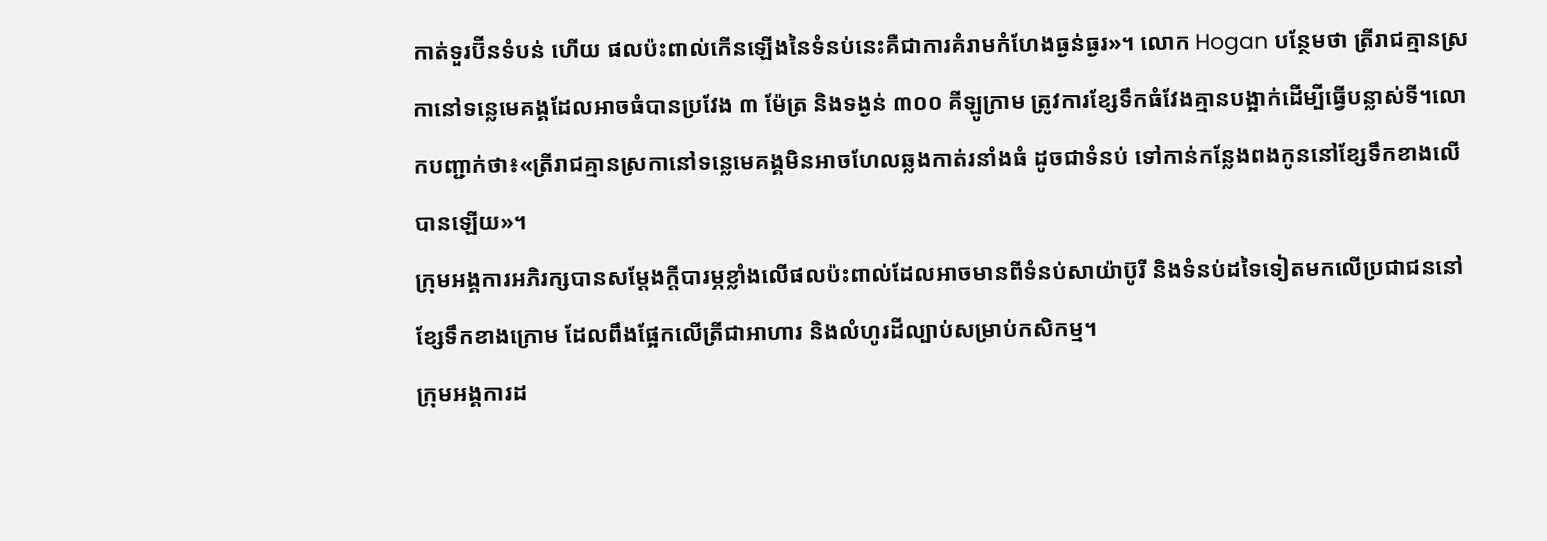កាត់ទួរប៊ីនទំបន់ ហើយ ផលប៉ះពាល់កើនឡើងនៃទំនប់នេះគឺជាការគំរាមកំហែងធ្ងន់ធ្ងរ»។ លោក Hogan បន្ថែមថា ត្រីរាជគ្មានស្រកានៅទន្លេមេគង្គដែលអាចធំបានប្រវែង ៣ ម៉ែត្រ និងទង្ងន់ ៣០០ គីឡូក្រាម ត្រូវការខ្សែទឹកធំវែងគ្មានបង្អាក់ដើម្បីធ្វើបន្លាស់ទី។លោកបញ្ជាក់ថា៖«ត្រីរាជគ្មានស្រកានៅទន្លេមេគង្គមិនអាចហែលឆ្លងកាត់រនាំងធំ ដូចជាទំនប់ ទៅកាន់កន្លែងពងកូននៅខ្សែទឹកខាងលើបានឡើយ»។
ក្រុមអង្គការអភិរក្សបានសម្តែងក្តីបារម្ភខ្លាំងលើផលប៉ះពាល់ដែលអាចមានពីទំនប់សាយ៉ាប៊ូរី និងទំនប់ដទៃទៀតមកលើប្រជាជននៅខ្សែទឹកខាងក្រោម ដែលពឹងផ្អែកលើត្រីជាអាហារ និងលំហូរដីល្បាប់សម្រាប់កសិកម្ម។
ក្រុមអង្គការដ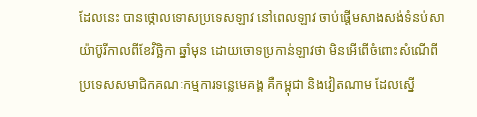ដែលនេះ បានថ្កោលទោសប្រទេសឡាវ នៅពេលឡាវ ចាប់ផ្តើមសាងសង់ទំនប់សាយ៉ាប៊ូរីកាលពីខែវិច្ឆិកា ឆ្នាំមុន ដោយចោទប្រកាន់ឡាវថា មិនអើពើចំពោះសំណើពីប្រទេសសមាជិកគណៈកម្មការទន្លេមេគង្គ គឺកម្ពុជា និងវៀតណាម ដែលស្នើ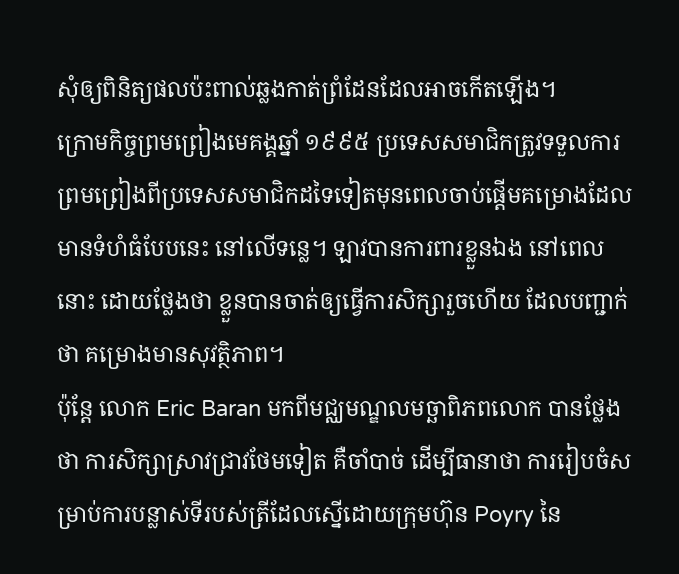សុំឲ្យពិនិត្យផលប៉ះពាល់ឆ្លងកាត់ព្រំដែនដែលអាចកើតឡើង។
ក្រោមកិច្ចព្រមព្រៀងមេគង្គឆ្នាំ ១៩៩៥ ប្រទេសសមាជិកត្រូវទទួលការព្រមព្រៀងពីប្រទេសសមាជិកដទៃទៀតមុនពេលចាប់ផ្តើមគម្រោងដែលមានទំហំធំបែបនេះ នៅលើទន្លេ។ ឡាវបានការពារខ្លួនឯង នៅពេលនោះ ដោយថ្លែងថា ខ្លួនបានចាត់ឲ្យធ្វើការសិក្សារួចហើយ ដែលបញ្ជាក់ថា គម្រោងមានសុវត្ថិភាព។
ប៉ុន្តែ លោក Eric Baran មកពីមជ្ឈមណ្ឌលមច្ឆាពិភពលោក បានថ្លែងថា ការសិក្សាស្រាវជ្រាវថែមទៀត គឺចាំបាច់ ដើម្បីធានាថា ការរៀបចំសម្រាប់ការបន្លាស់ទីរបស់ត្រីដែលស្នើដោយក្រុមហ៊ុន Poyry នៃ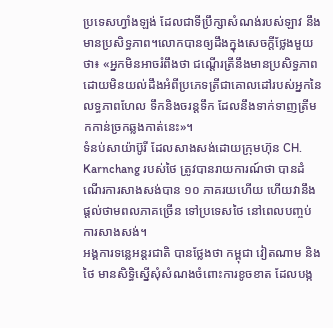ប្រទេសហ្វាំងឡង់ ដែលជាទីប្រឹក្សាសំណង់របស់ឡាវ នឹងមានប្រសិទ្ធភាព។លោកបានឲ្យដឹងក្នុងសេចក្តីថ្លែងមួយថា៖ «អ្នកមិនអាចរំពឹងថា ជណ្តើរត្រីនឹងមានប្រសិទ្ធភាព ដោយមិនយល់ដឹងអំពីប្រភេទត្រីជាគោលដៅរបស់អ្នកនៃលទ្ធភាពហែល ទឹកនិងចរន្តទឹក ដែលនឹងទាក់ទាញត្រីមកកាន់ច្រកឆ្លងកាត់នេះ»។
ទំនប់សាយ៉ាប៊ូរី ដែលសាងសង់ដោយក្រុមហ៊ុន CH. Karnchang របស់ថៃ ត្រូវបានរាយការណ៍ថា បានដំណើរការសាងសង់បាន ១០ ភាគរយហើយ ហើយវានឹងផ្តល់ថាមពលភាគច្រើន ទៅប្រទេសថៃ នៅពេលបញ្ចប់ការសាងសង់។
អង្គការទន្លេអន្តរជាតិ បានថ្លែងថា កម្ពុជា វៀតណាម និងថៃ មានសិទិ្ធស្នើសុំសំណងចំពោះការខូចខាត ដែលបង្ក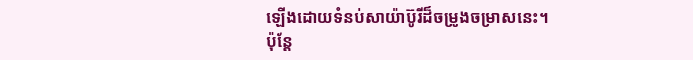ឡើងដោយទំនប់សាយ៉ាប៊ូរីដ៏ចម្រូងចម្រាសនេះ។
ប៉ុន្តែ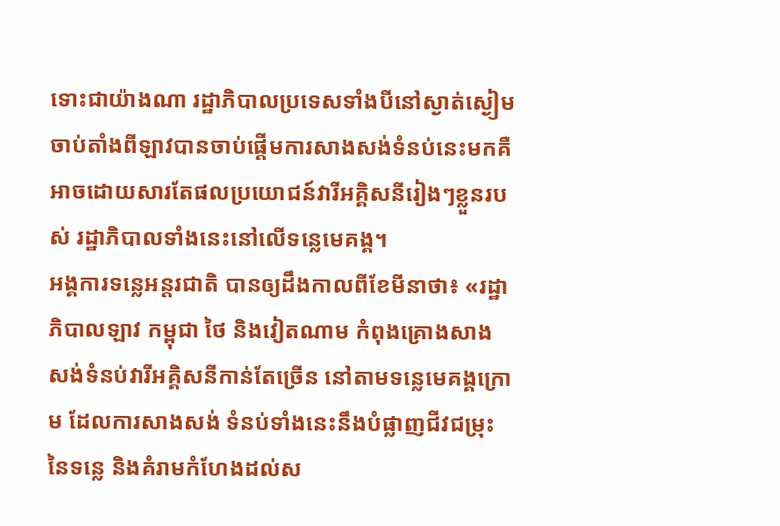ទោះជាយ៉ាងណា រដ្ឋាភិបាលប្រទេសទាំងបីនៅស្ងាត់ស្ងៀមចាប់តាំងពីឡាវបានចាប់ផ្តើមការសាងសង់ទំនប់នេះមកគឺអាចដោយសារតែផលប្រយោជន៍វារីអគ្គិសនីរៀងៗខ្លួនរបស់ រដ្ឋាភិបាលទាំងនេះនៅលើទន្លេមេគង្គ។
អង្គការទន្លេអន្តរជាតិ បានឲ្យដឹងកាលពីខែមីនាថា៖ «រដ្ឋាភិបាលឡាវ កម្ពុជា ថៃ និងវៀតណាម កំពុងគ្រោងសាងសង់ទំនប់វារីអគ្គិសនីកាន់តែច្រើន នៅតាមទន្លេមេគង្គក្រោម ដែលការសាងសង់ ទំនប់ទាំងនេះនឹងបំផ្លាញជីវជម្រុះនៃទន្លេ និងគំរាមកំហែងដល់ស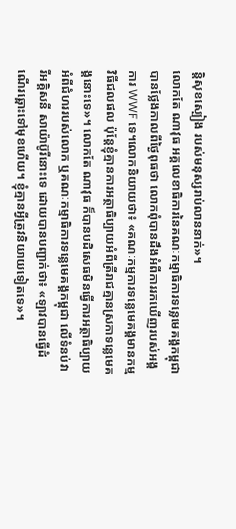ន្តិសុខស្បៀង របស់មនុស្សរាប់លាននាក់»។
លោកតែ ណាវុធ អគ្គលេខាធិការនៃគណៈកម្មាធិការទន្លេមេគង្គកម្ពុជា បានថ្លែងកាលពីថ្ងៃពុធថា លោកពុំបានដឹងអំពីការរកឃើញរបស់អង្គការ WWF ទេ។លោកនិយាយថា៖ «គណៈកម្មការទន្លេមេគង្គមានកម្មវិធីជលផល ប៉ុន្តែខ្ញុំគ្មានការអត្ថាធិប្បាយអំពីត្រីរាជគ្មានស្រកាទន្លេមេគង្គនោះទេ»។ លោកតែ ណាវុធ ក៏បានបដិសេធមិនធ្វើការអត្ថាធិប្បាយអំពីជំហររបស់លោក ឬគណៈកម្មាធិការទន្លេមេគង្គកម្ពុជា លើទំនប់វារីអគ្គិសនី សាយ៉ាប៊ូរីនោះទេ ដោយបានបញ្ជាក់ថា៖ «ឡាវបានធ្វើដំណើរឆ្ពោះទៅមុខហើយ។ ខ្ញុំគ្មានអ្វីត្រូវនិយាយទៀតទេ»។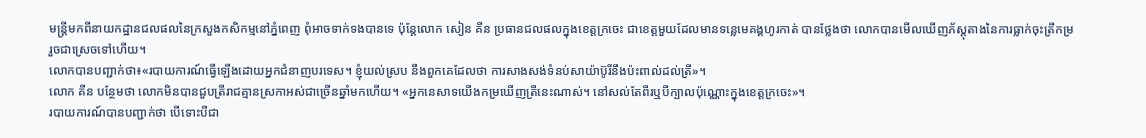មន្រ្តីមកពីនាយកដ្ឋានជលផលនៃក្រសួងកសិកម្មនៅភ្នំពេញ ពុំអាចទាក់ទងបានទេ ប៉ុន្តែលោក សៀន គីន ប្រធានជលផលក្នុងខេត្តក្រចេះ ជាខេត្តមួយដែលមានទន្លេមេគង្គហូរកាត់ បានថ្លែងថា លោកបានមើលឃើញភ័ស្តុតាងនៃការធ្លាក់ចុះត្រីកម្ររួចជាស្រេចទៅហើយ។
លោកបានបញ្ជាក់ថា៖«របាយការណ៍ធ្វើឡើងដោយអ្នកជំនាញបរទេស។ ខ្ញុំយល់ស្រប នឹងពួកគេដែលថា ការសាងសង់ទំនប់សាយ៉ាប៊ូរីនឹងប៉ះពាល់ដល់ត្រី»។
លោក គីន បន្ថែមថា លោកមិនបានជួបត្រីរាជគ្មានស្រកាអស់ជាច្រើនឆ្នាំមកហើយ។ «អ្នកនេសាទយើងកម្រឃើញត្រីនេះណាស់។ នៅសល់តែពីរឬបីក្បាលប៉ុណ្ណោះក្នុងខេត្តក្រចេះ»។
របាយការណ៍បានបញ្ជាក់ថា បើទោះបីជា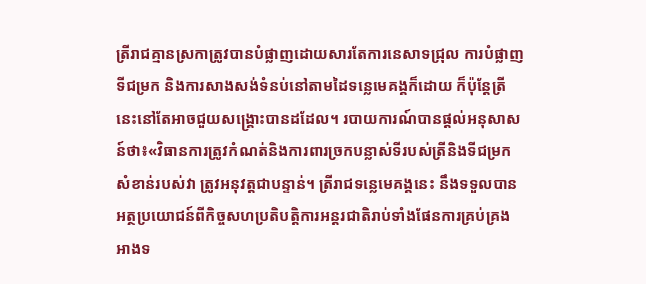ត្រីរាជគ្មានស្រកាត្រូវបានបំផ្លាញដោយសារតែការនេសាទជ្រុល ការបំផ្លាញទីជម្រក និងការសាងសង់ទំនប់នៅតាមដៃទន្លេមេគង្គក៏ដោយ ក៏ប៉ុន្តែត្រីនេះនៅតែអាចជួយសង្គ្រោះបានដដែល។ របាយការណ៍បានផ្តល់អនុសាសន៍ថា៖«វិធានការត្រូវកំណត់និងការពារច្រកបន្លាស់ទីរបស់ត្រីនិងទីជម្រកសំខាន់របស់វា ត្រូវអនុវត្តជាបន្ទាន់។ ត្រីរាជទន្លេមេគង្គនេះ នឹងទទួលបានអត្ថប្រយោជន៍ពីកិច្ចសហប្រតិបតិ្តការអន្តរជាតិរាប់ទាំងផែនការគ្រប់គ្រងអាងទ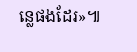ន្លេផងដែរ»៕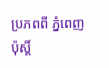ប្រភពពី ភ្នំពេញ ប៉ុស្តិ៍